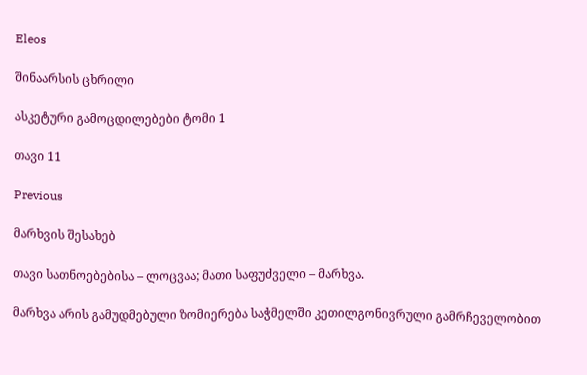Eleos

შინაარსის ცხრილი

ასკეტური გამოცდილებები ტომი 1

თავი 11

Previous

მარხვის შესახებ

თავი სათნოებებისა – ლოცვაა; მათი საფუძველი – მარხვა.

მარხვა არის გამუდმებული ზომიერება საჭმელში კეთილგონივრული გამრჩეველობით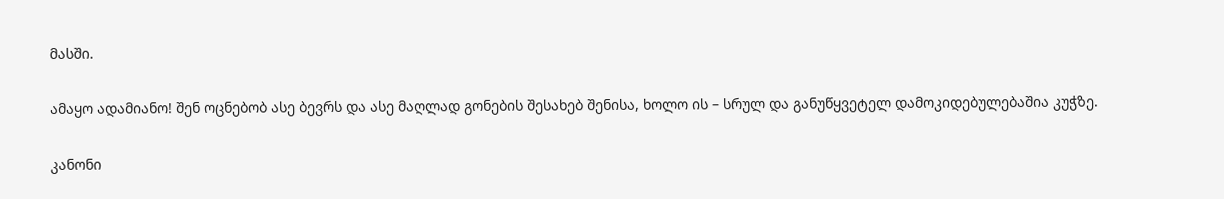მასში.

ამაყო ადამიანო! შენ ოცნებობ ასე ბევრს და ასე მაღლად გონების შესახებ შენისა, ხოლო ის – სრულ და განუწყვეტელ დამოკიდებულებაშია კუჭზე.

კანონი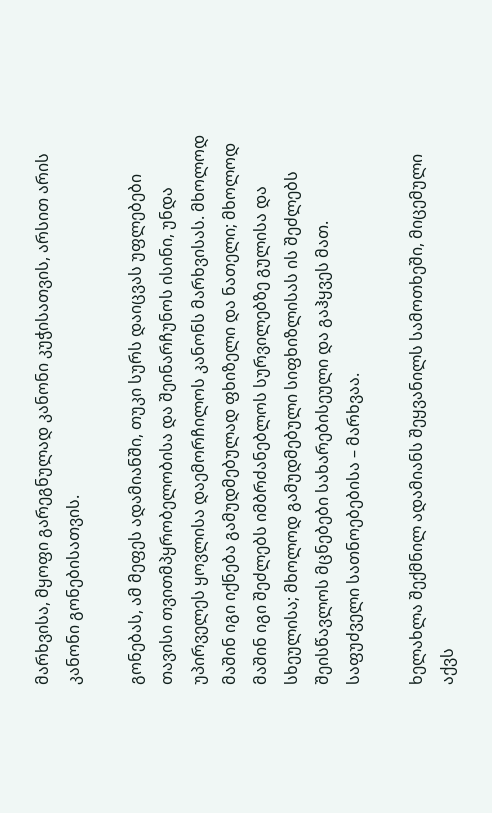მარხვისა, მყოფი გარეგნულად კანონი კუჭისათვის, არსით არის კანონი გონებისათვის.

გონებას, ამ მეფეს ადამიანში, თუკი სურს დაიცვას უფლებები თავისი თვითმპყრობელობისა და შეინარჩუნოს ისინი, უნდა უპირველეს ყოვლისა დაემორჩილოს კანონს მარხვისას. მხოლოდ მაშინ იგი იქნება გამუდმებულად ფხიზელი და ნათელი; მხოლოდ მაშინ იგი შეძლებს იმბრძანებლოს სურვილებზე გულისა და სხეულისა; მხოლოდ გამუდმებული სიფხიზლისას ის შეძლებს შეისწავლოს მცნებები სახარებისეული და გაჰყვეს მათ. საფუძველი სათნოებებისა – მარხვაა.

ხელახლა შექმნილ ადამიანს შეყვანილს სამოთხეში, მიცემული აქვს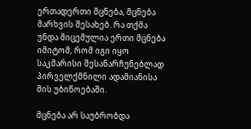ერთადერთი მცნება, მცნება მარხვის შესახებ. რა თქმა უნდა მიცემულია ერთი მცნება იმიტომ, რომ იგი იყო საკმარისი შესანარჩუნებლად პირველქმნილი ადამიანისა მის უბიწოებაში.

მცნება არ საუბრობდა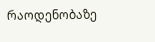რაოდენობაზე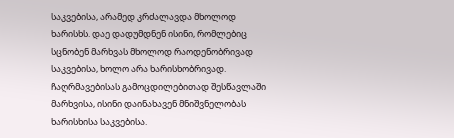საკვებისა, არამედ კრძალავდა მხოლოდ ხარისხს. დაე დადუმდნენ ისინი, რომლებიც სცნობენ მარხვას მხოლოდ რაოდენობრივად საკვებისა, ხოლო არა ხარისხობრივად. ჩაღრმავებისას გამოცდილებითად შესწავლაში მარხვისა, ისინი დაინახავენ მნიშვნელობას ხარისხისა საკვებისა.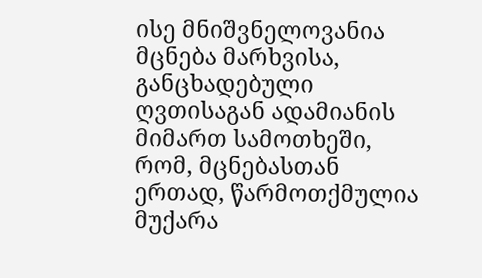ისე მნიშვნელოვანია მცნება მარხვისა, განცხადებული ღვთისაგან ადამიანის მიმართ სამოთხეში, რომ, მცნებასთან ერთად, წარმოთქმულია მუქარა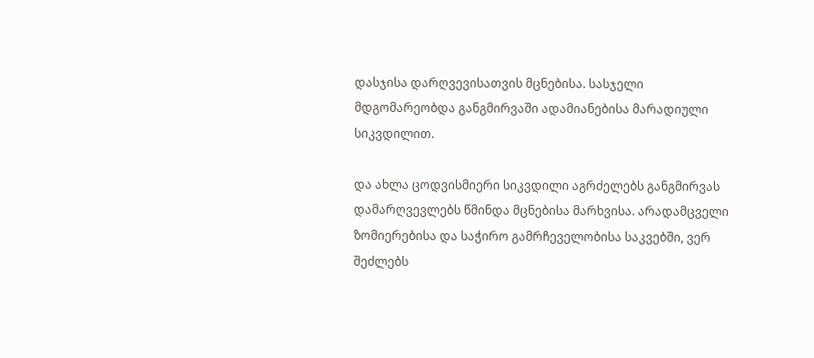დასჯისა დარღვევისათვის მცნებისა. სასჯელი მდგომარეობდა განგმირვაში ადამიანებისა მარადიული სიკვდილით.

და ახლა ცოდვისმიერი სიკვდილი აგრძელებს განგმირვას დამარღვევლებს წმინდა მცნებისა მარხვისა. არადამცველი ზომიერებისა და საჭირო გამრჩეველობისა საკვებში, ვერ შეძლებს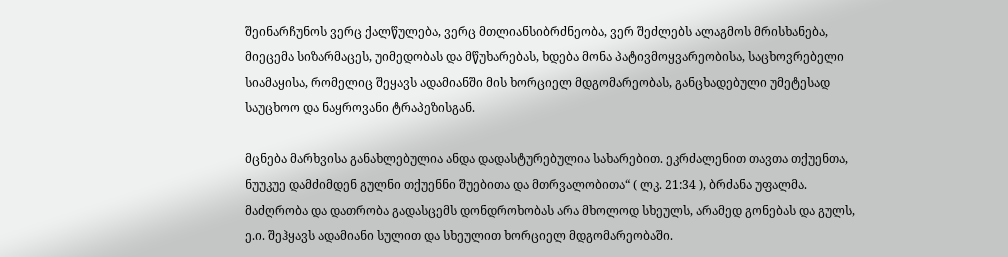შეინარჩუნოს ვერც ქალწულება, ვერც მთლიანსიბრძნეობა, ვერ შეძლებს ალაგმოს მრისხანება, მიეცემა სიზარმაცეს, უიმედობას და მწუხარებას, ხდება მონა პატივმოყვარეობისა, საცხოვრებელი სიამაყისა, რომელიც შეყავს ადამიანში მის ხორციელ მდგომარეობას, განცხადებული უმეტესად საუცხოო და ნაყროვანი ტრაპეზისგან.

მცნება მარხვისა განახლებულია ანდა დადასტურებულია სახარებით. ეკრძალენით თავთა თქუენთა, ნუუკუე დამძიმდენ გულნი თქუენნი შუებითა და მთრვალობითა“ ( ლკ. 21:34 ), ბრძანა უფალმა. მაძღრობა და დათრობა გადასცემს დონდროხობას არა მხოლოდ სხეულს, არამედ გონებას და გულს, ე.ი. შეჰყავს ადამიანი სულით და სხეულით ხორციელ მდგომარეობაში.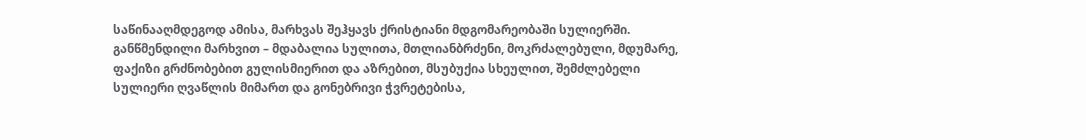საწინააღმდეგოდ ამისა, მარხვას შეჰყავს ქრისტიანი მდგომარეობაში სულიერში. განწმენდილი მარხვით – მდაბალია სულითა, მთლიანბრძენი, მოკრძალებული, მდუმარე, ფაქიზი გრძნობებით გულისმიერით და აზრებით, მსუბუქია სხეულით, შემძლებელი სულიერი ღვაწლის მიმართ და გონებრივი ჭვრეტებისა,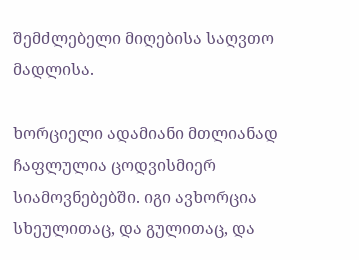შემძლებელი მიღებისა საღვთო მადლისა.

ხორციელი ადამიანი მთლიანად ჩაფლულია ცოდვისმიერ სიამოვნებებში. იგი ავხორცია სხეულითაც, და გულითაც, და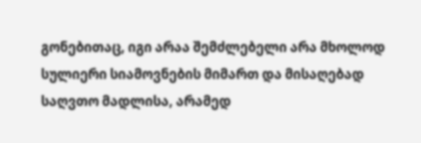გონებითაც, იგი არაა შემძლებელი არა მხოლოდ სულიერი სიამოვნების მიმართ და მისაღებად საღვთო მადლისა, არამედ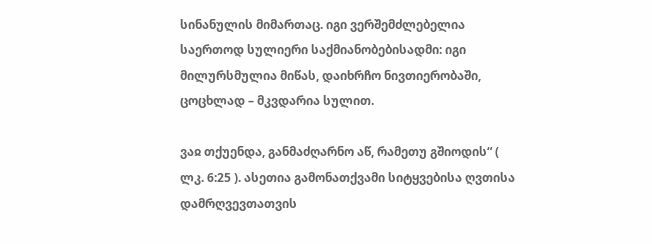სინანულის მიმართაც. იგი ვერშემძლებელია საერთოდ სულიერი საქმიანობებისადმი: იგი მილურსმულია მიწას, დაიხრჩო ნივთიერობაში, ცოცხლად – მკვდარია სულით.

ვაჲ თქუენდა, განმაძღარნო აწ, რამეთუ გშიოდის“ ( ლკ. 6:25 ). ასეთია გამონათქვამი სიტყვებისა ღვთისა დამრღვევთათვის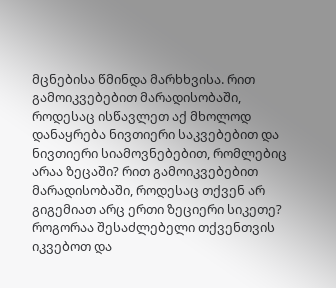მცნებისა წმინდა მარხხვისა. რით გამოიკვებებით მარადისობაში, როდესაც ისწავლეთ აქ მხოლოდ დანაყრება ნივთიერი საკვებებით და ნივთიერი სიამოვნებებით, რომლებიც არაა ზეცაში? რით გამოიკვებებით მარადისობაში, როდესაც თქვენ არ გიგემიათ არც ერთი ზეციერი სიკეთე? როგორაა შესაძლებელი თქვენთვის იკვებოთ და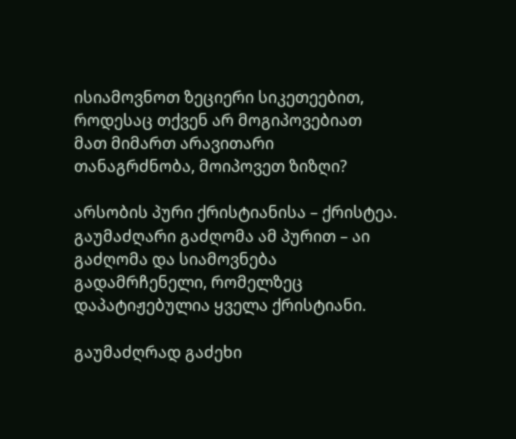ისიამოვნოთ ზეციერი სიკეთეებით, როდესაც თქვენ არ მოგიპოვებიათ მათ მიმართ არავითარი თანაგრძნობა, მოიპოვეთ ზიზღი?

არსობის პური ქრისტიანისა – ქრისტეა. გაუმაძღარი გაძღომა ამ პურით – აი გაძღომა და სიამოვნება გადამრჩენელი, რომელზეც დაპატიჟებულია ყველა ქრისტიანი.

გაუმაძღრად გაძეხი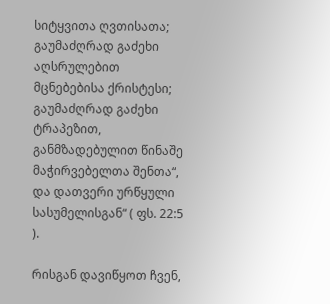სიტყვითა ღვთისათა; გაუმაძღრად გაძეხი აღსრულებით მცნებებისა ქრისტესი; გაუმაძღრად გაძეხი ტრაპეზით, განმზადებულით წინაშე მაჭირვებელთა შენთა“, და დათვერი ურწყული სასუმელისგან“ ( ფს. 22:5 ).

რისგან დავიწყოთ ჩვენ,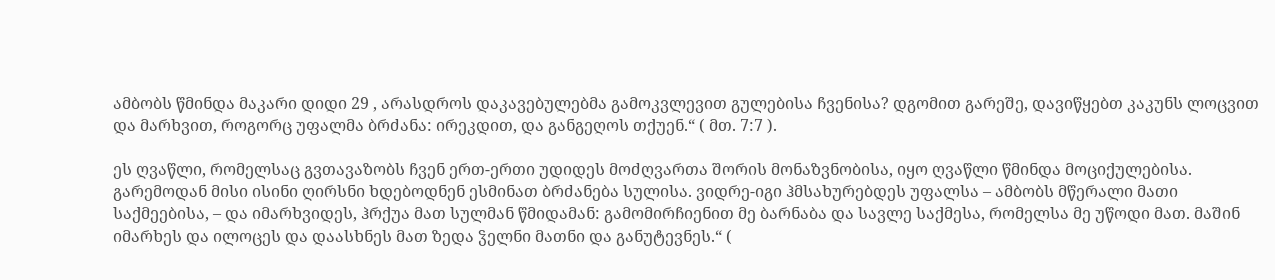ამბობს წმინდა მაკარი დიდი 29 , არასდროს დაკავებულებმა გამოკვლევით გულებისა ჩვენისა? დგომით გარეშე, დავიწყებთ კაკუნს ლოცვით და მარხვით, როგორც უფალმა ბრძანა: ირეკდით, და განგეღოს თქუენ.“ ( მთ. 7:7 ).

ეს ღვაწლი, რომელსაც გვთავაზობს ჩვენ ერთ-ერთი უდიდეს მოძღვართა შორის მონაზვნობისა, იყო ღვაწლი წმინდა მოციქულებისა. გარემოდან მისი ისინი ღირსნი ხდებოდნენ ესმინათ ბრძანება სულისა. ვიდრე-იგი ჰმსახურებდეს უფალსა – ამბობს მწერალი მათი საქმეებისა, – და იმარხვიდეს, ჰრქუა მათ სულმან წმიდამან: გამომირჩიენით მე ბარნაბა და სავლე საქმესა, რომელსა მე უწოდი მათ. მაშინ იმარხეს და ილოცეს და დაასხნეს მათ ზედა ჴელნი მათნი და განუტევნეს.“ (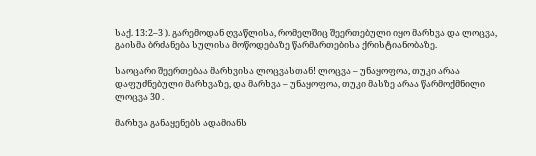საქ. 13:2–3 ). გარემოდან ღვაწლისა, რომელშიც შეერთებული იყო მარხვა და ლოცვა, გაისმა ბრძანება სულისა მოწოდებაზე წარმართებისა ქრისტიანობაზე.

საოცარი შეერთებაა მარხვისა ლოცვასთან! ლოცვა – უნაყოფოა, თუკი არაა დაფუძნებული მარხვაზე, და მარხვა – უნაყოფოა, თუკი მასზე არაა წარმოქმნილი ლოცვა 30 .

მარხვა განაყენებს ადამიანს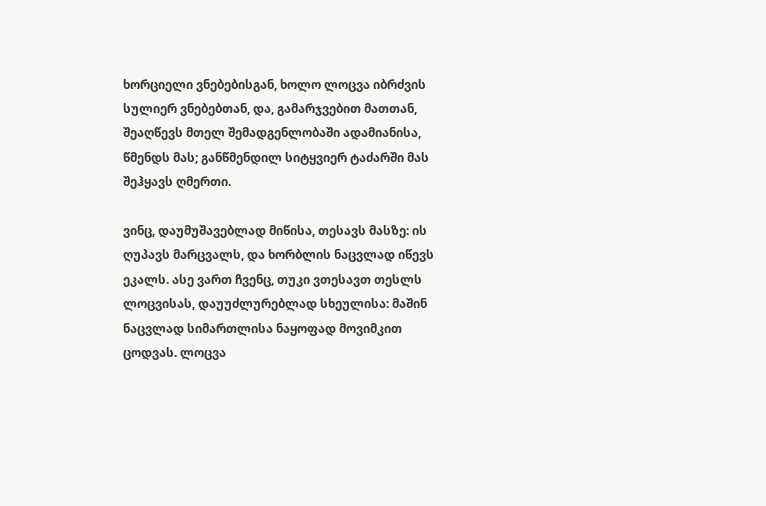ხორციელი ვნებებისგან, ხოლო ლოცვა იბრძვის სულიერ ვნებებთან, და, გამარჯვებით მათთან, შეაღწევს მთელ შემადგენლობაში ადამიანისა, წმენდს მას; განწმენდილ სიტყვიერ ტაძარში მას შეჰყავს ღმერთი.

ვინც, დაუმუშავებლად მიწისა, თესავს მასზე: ის ღუპავს მარცვალს, და ხორბლის ნაცვლად იწევს ეკალს. ასე ვართ ჩვენც, თუკი ვთესავთ თესლს ლოცვისას, დაუუძლურებლად სხეულისა: მაშინ ნაცვლად სიმართლისა ნაყოფად მოვიმკით ცოდვას. ლოცვა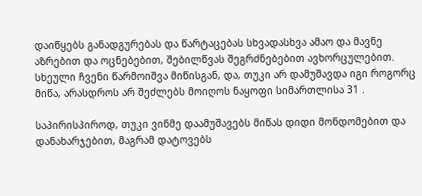დაიწყებს განადგურებას და წარტაცებას სხვადასხვა ამაო და მავნე აზრებით და ოცნებებით, შებილწვას შეგრძნებებით ავხორცულებით. სხეული ჩვენი წარმოიშვა მიწისგან, და, თუკი არ დამუშავდა იგი როგორც მიწა, არასდროს არ შეძლებს მოიღოს ნაყოფი სიმართლისა 31 .

საპირისპიროდ, თუკი ვინმე დაამუშავებს მიწას დიდი მონდომებით და დანახარჯებით, მაგრამ დატოვებს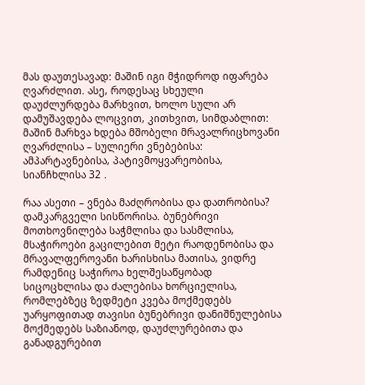მას დაუთესავად: მაშინ იგი მჭიდროდ იფარება ღვარძლით. ასე, როდესაც სხეული დაუძლურდება მარხვით, ხოლო სული არ დამუშავდება ლოცვით, კითხვით, სიმდაბლით: მაშინ მარხვა ხდება მშობელი მრავალრიცხოვანი ღვარძლისა – სულიერი ვნებებისა: ამპარტავნებისა, პატივმოყვარეობისა, სიანჩხლისა 32 .

რაა ასეთი – ვნება მაძღრობისა და დათრობისა? დამკარგველი სისწორისა. ბუნებრივი მოთხოვნილება საჭმლისა და სასმლისა, მსაჭიროები გაცილებით მეტი რაოდენობისა და მრავალფეროვანი ხარისხისა მათისა, ვიდრე რამდენიც საჭიროა ხელშესაწყობად სიცოცხლისა და ძალებისა ხორციელისა, რომლებზეც ზედმეტი კვება მოქმედებს უარყოფითად თავისი ბუნებრივი დანიშნულებისა მოქმედებს საზიანოდ, დაუძლურებითა და განადგურებით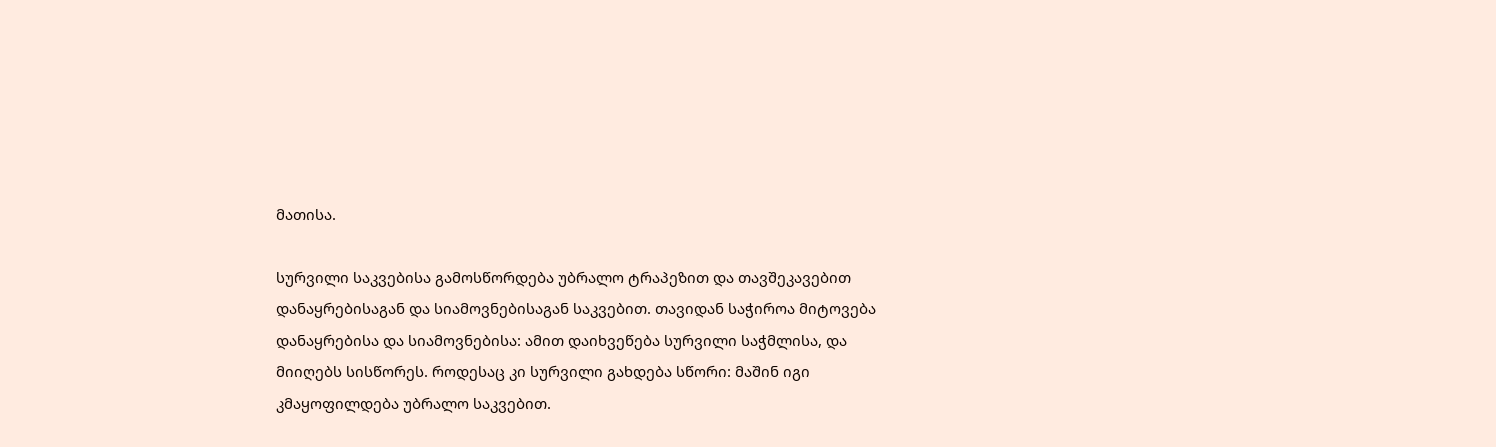მათისა.

სურვილი საკვებისა გამოსწორდება უბრალო ტრაპეზით და თავშეკავებით დანაყრებისაგან და სიამოვნებისაგან საკვებით. თავიდან საჭიროა მიტოვება დანაყრებისა და სიამოვნებისა: ამით დაიხვეწება სურვილი საჭმლისა, და მიიღებს სისწორეს. როდესაც კი სურვილი გახდება სწორი: მაშინ იგი კმაყოფილდება უბრალო საკვებით.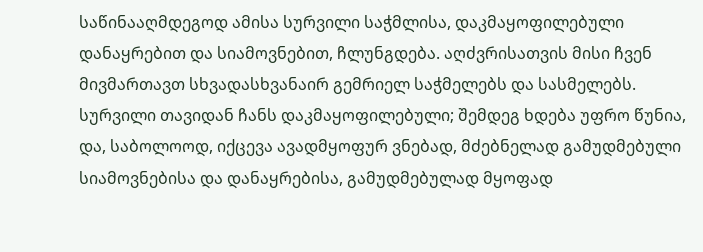საწინააღმდეგოდ ამისა სურვილი საჭმლისა, დაკმაყოფილებული დანაყრებით და სიამოვნებით, ჩლუნგდება. აღძვრისათვის მისი ჩვენ მივმართავთ სხვადასხვანაირ გემრიელ საჭმელებს და სასმელებს. სურვილი თავიდან ჩანს დაკმაყოფილებული; შემდეგ ხდება უფრო წუნია, და, საბოლოოდ, იქცევა ავადმყოფურ ვნებად, მძებნელად გამუდმებული სიამოვნებისა და დანაყრებისა, გამუდმებულად მყოფად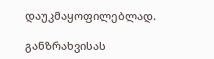დაუკმაყოფილებლად.

განზრახვისას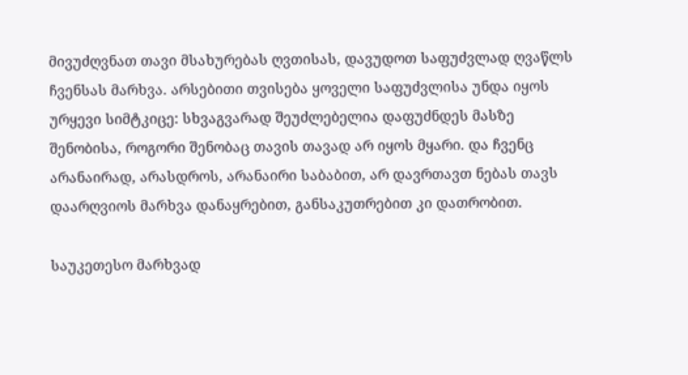მივუძღვნათ თავი მსახურებას ღვთისას, დავუდოთ საფუძვლად ღვაწლს ჩვენსას მარხვა. არსებითი თვისება ყოველი საფუძვლისა უნდა იყოს ურყევი სიმტკიცე: სხვაგვარად შეუძლებელია დაფუძნდეს მასზე შენობისა, როგორი შენობაც თავის თავად არ იყოს მყარი. და ჩვენც არანაირად, არასდროს, არანაირი საბაბით, არ დავრთავთ ნებას თავს დაარღვიოს მარხვა დანაყრებით, განსაკუთრებით კი დათრობით.

საუკეთესო მარხვად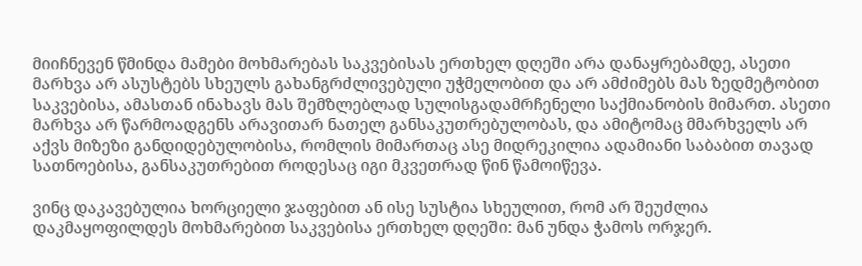მიიჩნევენ წმინდა მამები მოხმარებას საკვებისას ერთხელ დღეში არა დანაყრებამდე, ასეთი მარხვა არ ასუსტებს სხეულს გახანგრძლივებული უჭმელობით და არ ამძიმებს მას ზედმეტობით საკვებისა, ამასთან ინახავს მას შემზლებლად სულისგადამრჩენელი საქმიანობის მიმართ. ასეთი მარხვა არ წარმოადგენს არავითარ ნათელ განსაკუთრებულობას, და ამიტომაც მმარხველს არ აქვს მიზეზი განდიდებულობისა, რომლის მიმართაც ასე მიდრეკილია ადამიანი საბაბით თავად სათნოებისა, განსაკუთრებით როდესაც იგი მკვეთრად წინ წამოიწევა.

ვინც დაკავებულია ხორციელი ჯაფებით ან ისე სუსტია სხეულით, რომ არ შეუძლია დაკმაყოფილდეს მოხმარებით საკვებისა ერთხელ დღეში: მან უნდა ჭამოს ორჯერ.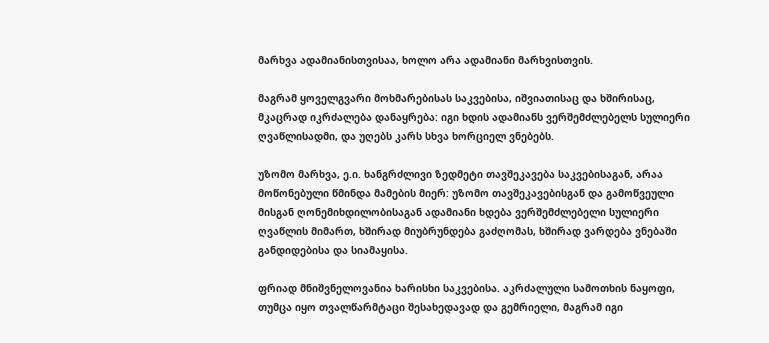მარხვა ადამიანისთვისაა, ხოლო არა ადამიანი მარხვისთვის.

მაგრამ ყოველგვარი მოხმარებისას საკვებისა, იშვიათისაც და ხშირისაც, მკაცრად იკრძალება დანაყრება: იგი ხდის ადამიანს ვერშემძლებელს სულიერი ღვაწლისადმი, და უღებს კარს სხვა ხორციელ ვნებებს.

უზომო მარხვა, ე.ი. ხანგრძლივი ზედმეტი თავშეკავება საკვებისაგან, არაა მოწონებული წმინდა მამების მიერ: უზომო თავშეკავებისგან და გამოწვეული მისგან ღონემიხდილობისაგან ადამიანი ხდება ვერშემძლებელი სულიერი ღვაწლის მიმართ, ხშირად მიუბრუნდება გაძღომას, ხშირად ვარდება ვნებაში განდიდებისა და სიამაყისა.

ფრიად მნიშვნელოვანია ხარისხი საკვებისა. აკრძალული სამოთხის ნაყოფი, თუმცა იყო თვალწარმტაცი შესახედავად და გემრიელი, მაგრამ იგი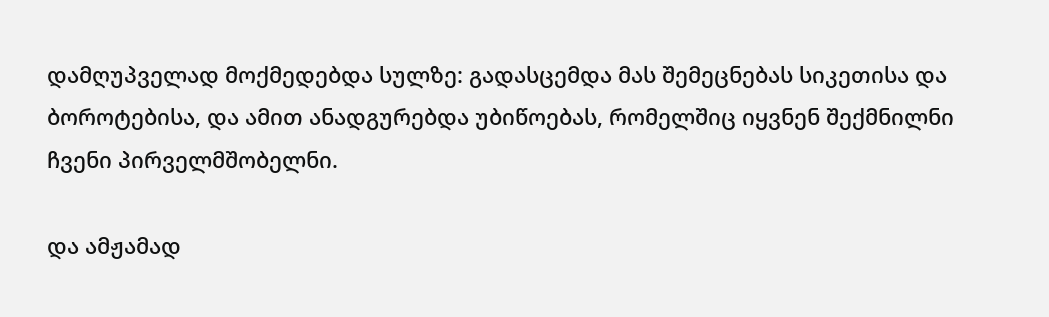დამღუპველად მოქმედებდა სულზე: გადასცემდა მას შემეცნებას სიკეთისა და ბოროტებისა, და ამით ანადგურებდა უბიწოებას, რომელშიც იყვნენ შექმნილნი ჩვენი პირველმშობელნი.

და ამჟამად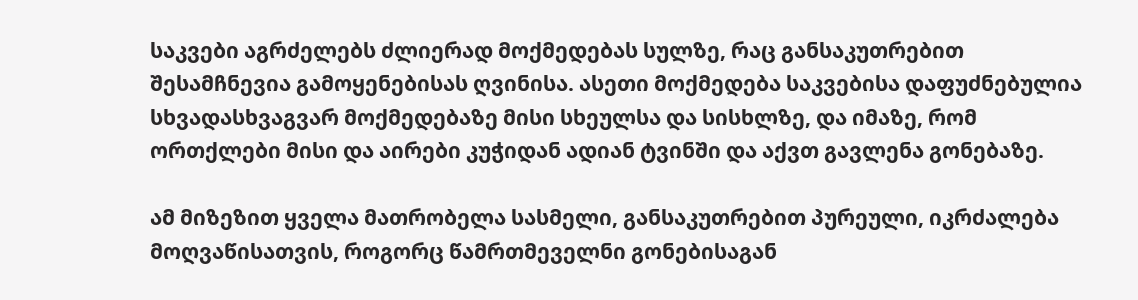საკვები აგრძელებს ძლიერად მოქმედებას სულზე, რაც განსაკუთრებით შესამჩნევია გამოყენებისას ღვინისა. ასეთი მოქმედება საკვებისა დაფუძნებულია სხვადასხვაგვარ მოქმედებაზე მისი სხეულსა და სისხლზე, და იმაზე, რომ ორთქლები მისი და აირები კუჭიდან ადიან ტვინში და აქვთ გავლენა გონებაზე.

ამ მიზეზით ყველა მათრობელა სასმელი, განსაკუთრებით პურეული, იკრძალება მოღვაწისათვის, როგორც წამრთმეველნი გონებისაგან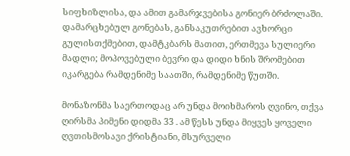სიფხიზლისა, და ამით გამარჯვებისა გონიერ ბრძოლაში. დამარცხებულ გონებას, განსაკუთრებით ავხორცი გულისთქმებით, დამტკბარს მათით, ერთმევა სულიერი მადლი; მოპოვებული ბევრი და დიდი ხნის შრომებით იკარგება რამდენიმე საათში, რამდენიმე წუთში.

მონაზონმა საერთოდაც არ უნდა მოიხმაროს ღვინო, თქვა ღირსმა პიმენი დიდმა 33 . ამ წესს უნდა მიყვეს ყოველი ღვთისმოსავი ქრისტიანი, მსურველი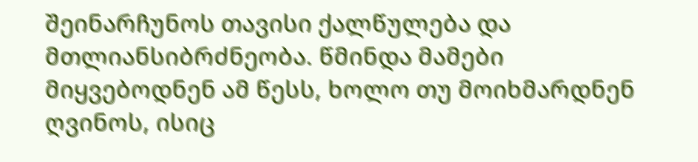შეინარჩუნოს თავისი ქალწულება და მთლიანსიბრძნეობა. წმინდა მამები მიყვებოდნენ ამ წესს, ხოლო თუ მოიხმარდნენ ღვინოს, ისიც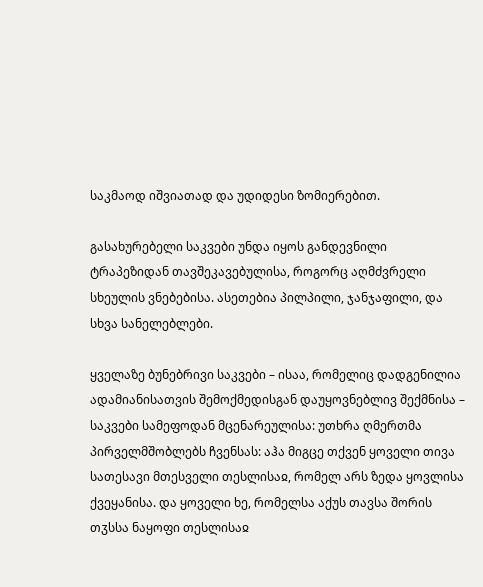საკმაოდ იშვიათად და უდიდესი ზომიერებით.

გასახურებელი საკვები უნდა იყოს განდევნილი ტრაპეზიდან თავშეკავებულისა, როგორც აღმძვრელი სხეულის ვნებებისა. ასეთებია პილპილი, ჯანჯაფილი, და სხვა სანელებლები.

ყველაზე ბუნებრივი საკვები – ისაა, რომელიც დადგენილია ადამიანისათვის შემოქმედისგან დაუყოვნებლივ შექმნისა – საკვები სამეფოდან მცენარეულისა: უთხრა ღმერთმა პირველმშობლებს ჩვენსას: აჰა მიგცე თქვენ ყოველი თივა სათესავი მთესველი თესლისაჲ, რომელ არს ზედა ყოვლისა ქვეყანისა. და ყოველი ხე, რომელსა აქუს თავსა შორის თჳსსა ნაყოფი თესლისაჲ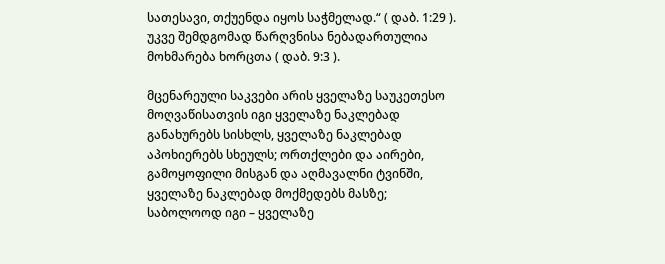სათესავი, თქუენდა იყოს საჭმელად.“ ( დაბ. 1:29 ). უკვე შემდგომად წარღვნისა ნებადართულია მოხმარება ხორცთა ( დაბ. 9:3 ).

მცენარეული საკვები არის ყველაზე საუკეთესო მოღვაწისათვის იგი ყველაზე ნაკლებად განახურებს სისხლს, ყველაზე ნაკლებად აპოხიერებს სხეულს; ორთქლები და აირები, გამოყოფილი მისგან და აღმავალნი ტვინში, ყველაზე ნაკლებად მოქმედებს მასზე; საბოლოოდ იგი – ყველაზე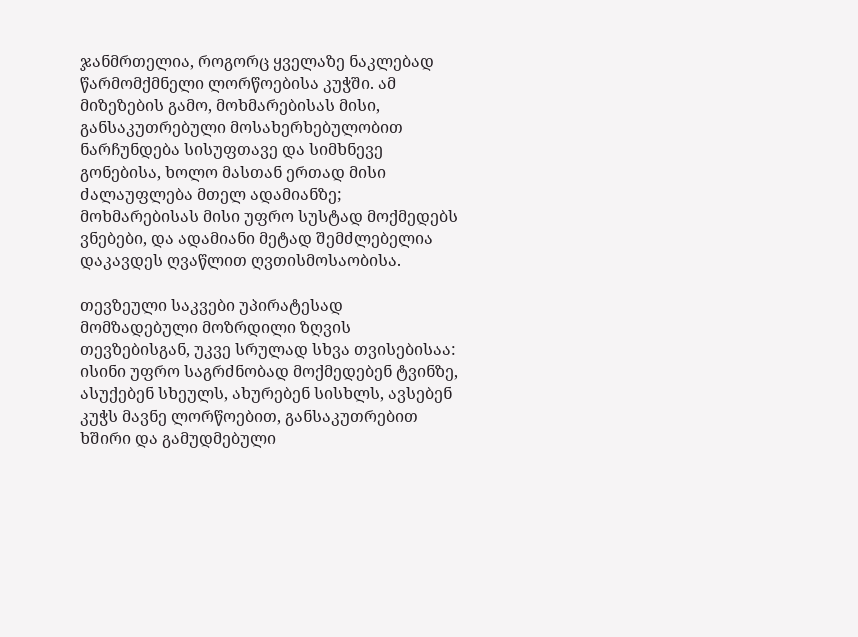ჯანმრთელია, როგორც ყველაზე ნაკლებად წარმომქმნელი ლორწოებისა კუჭში. ამ მიზეზების გამო, მოხმარებისას მისი, განსაკუთრებული მოსახერხებულობით ნარჩუნდება სისუფთავე და სიმხნევე გონებისა, ხოლო მასთან ერთად მისი ძალაუფლება მთელ ადამიანზე; მოხმარებისას მისი უფრო სუსტად მოქმედებს ვნებები, და ადამიანი მეტად შემძლებელია დაკავდეს ღვაწლით ღვთისმოსაობისა.

თევზეული საკვები უპირატესად მომზადებული მოზრდილი ზღვის თევზებისგან, უკვე სრულად სხვა თვისებისაა: ისინი უფრო საგრძნობად მოქმედებენ ტვინზე, ასუქებენ სხეულს, ახურებენ სისხლს, ავსებენ კუჭს მავნე ლორწოებით, განსაკუთრებით ხშირი და გამუდმებული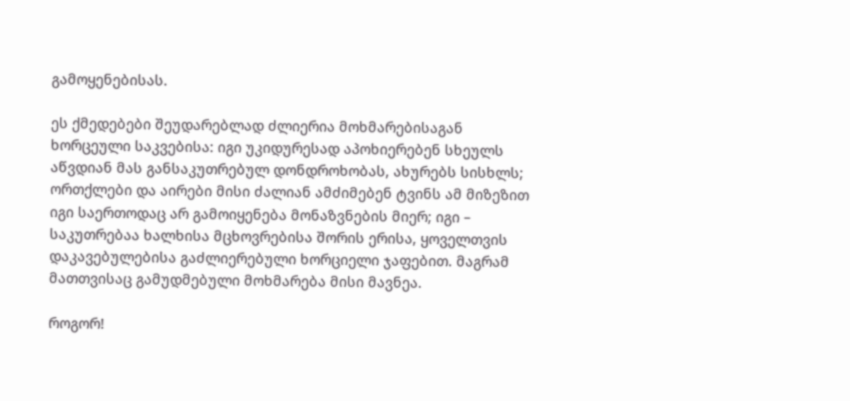გამოყენებისას.

ეს ქმედებები შეუდარებლად ძლიერია მოხმარებისაგან ხორცეული საკვებისა: იგი უკიდურესად აპოხიერებენ სხეულს აწვდიან მას განსაკუთრებულ დონდროხობას, ახურებს სისხლს; ორთქლები და აირები მისი ძალიან ამძიმებენ ტვინს ამ მიზეზით იგი საერთოდაც არ გამოიყენება მონაზვნების მიერ; იგი – საკუთრებაა ხალხისა მცხოვრებისა შორის ერისა, ყოველთვის დაკავებულებისა გაძლიერებული ხორციელი ჯაფებით. მაგრამ მათთვისაც გამუდმებული მოხმარება მისი მავნეა.

როგორ!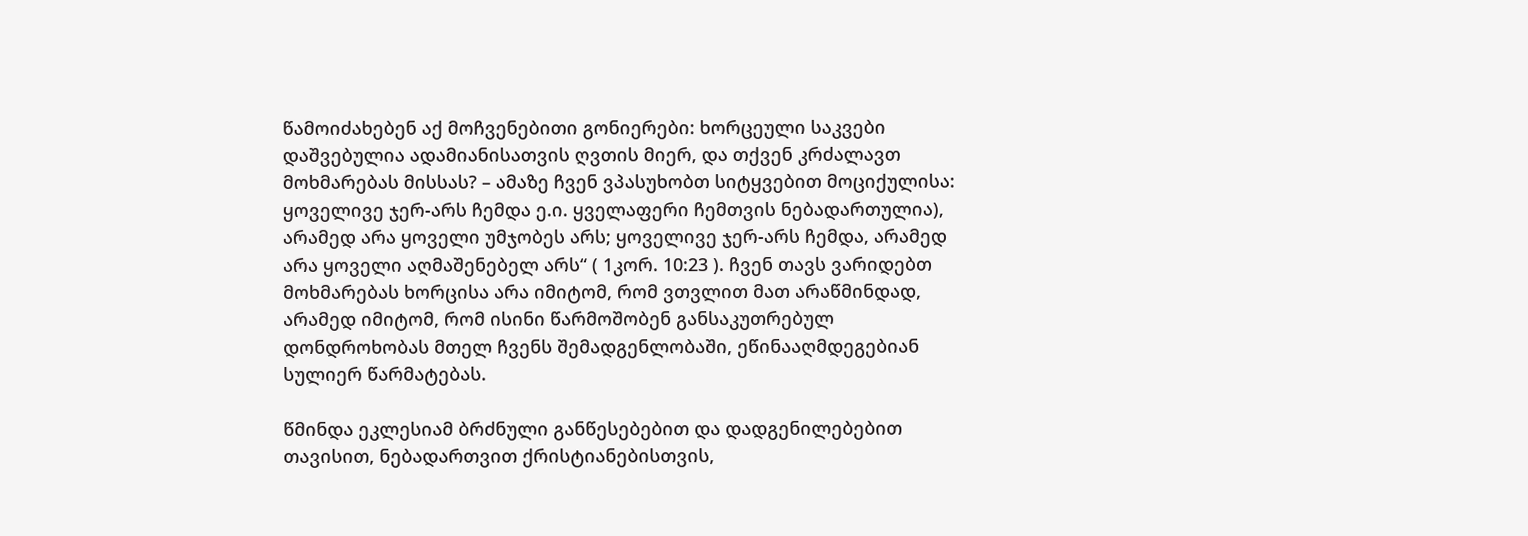წამოიძახებენ აქ მოჩვენებითი გონიერები: ხორცეული საკვები დაშვებულია ადამიანისათვის ღვთის მიერ, და თქვენ კრძალავთ მოხმარებას მისსას? – ამაზე ჩვენ ვპასუხობთ სიტყვებით მოციქულისა: ყოველივე ჯერ-არს ჩემდა ე.ი. ყველაფერი ჩემთვის ნებადართულია), არამედ არა ყოველი უმჯობეს არს; ყოველივე ჯერ-არს ჩემდა, არამედ არა ყოველი აღმაშენებელ არს“ ( 1კორ. 10:23 ). ჩვენ თავს ვარიდებთ მოხმარებას ხორცისა არა იმიტომ, რომ ვთვლით მათ არაწმინდად, არამედ იმიტომ, რომ ისინი წარმოშობენ განსაკუთრებულ დონდროხობას მთელ ჩვენს შემადგენლობაში, ეწინააღმდეგებიან სულიერ წარმატებას.

წმინდა ეკლესიამ ბრძნული განწესებებით და დადგენილებებით თავისით, ნებადართვით ქრისტიანებისთვის,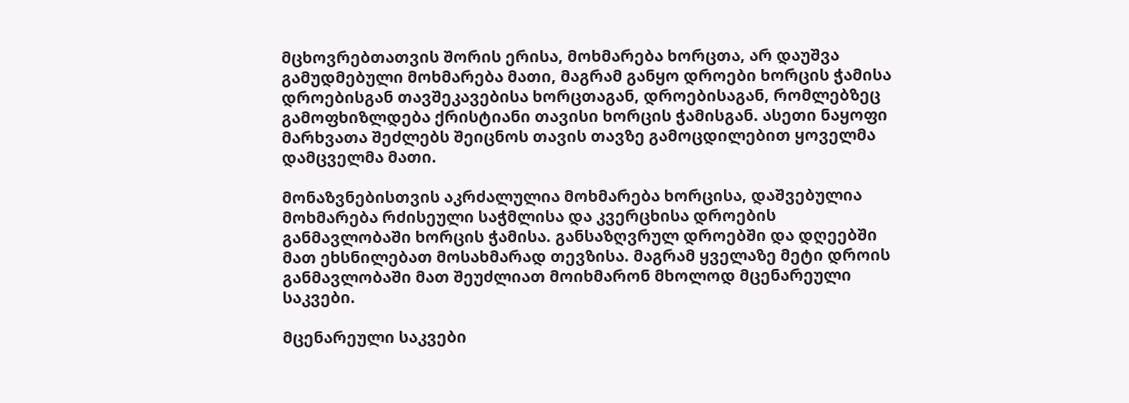მცხოვრებთათვის შორის ერისა, მოხმარება ხორცთა, არ დაუშვა გამუდმებული მოხმარება მათი, მაგრამ განყო დროები ხორცის ჭამისა დროებისგან თავშეკავებისა ხორცთაგან, დროებისაგან, რომლებზეც გამოფხიზლდება ქრისტიანი თავისი ხორცის ჭამისგან. ასეთი ნაყოფი მარხვათა შეძლებს შეიცნოს თავის თავზე გამოცდილებით ყოველმა დამცველმა მათი.

მონაზვნებისთვის აკრძალულია მოხმარება ხორცისა, დაშვებულია მოხმარება რძისეული საჭმლისა და კვერცხისა დროების განმავლობაში ხორცის ჭამისა. განსაზღვრულ დროებში და დღეებში მათ ეხსნილებათ მოსახმარად თევზისა. მაგრამ ყველაზე მეტი დროის განმავლობაში მათ შეუძლიათ მოიხმარონ მხოლოდ მცენარეული საკვები.

მცენარეული საკვები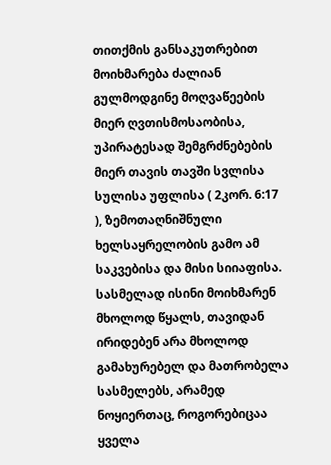თითქმის განსაკუთრებით მოიხმარება ძალიან გულმოდგინე მოღვაწეების მიერ ღვთისმოსაობისა, უპირატესად შემგრძნებების მიერ თავის თავში სვლისა სულისა უფლისა ( 2კორ. 6:17 ), ზემოთაღნიშნული ხელსაყრელობის გამო ამ საკვებისა და მისი სიიაფისა. სასმელად ისინი მოიხმარენ მხოლოდ წყალს, თავიდან ირიდებენ არა მხოლოდ გამახურებელ და მათრობელა სასმელებს, არამედ ნოყიერთაც, როგორებიცაა ყველა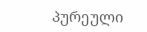პურეული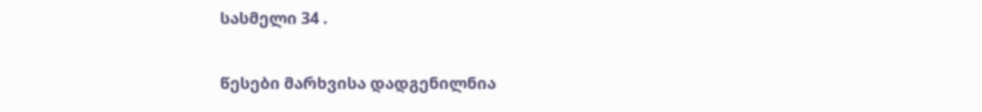სასმელი 34 .

წესები მარხვისა დადგენილნია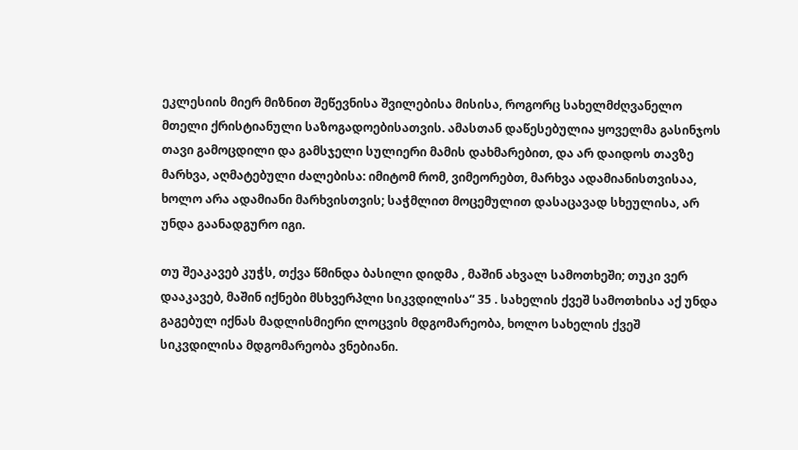ეკლესიის მიერ მიზნით შეწევნისა შვილებისა მისისა, როგორც სახელმძღვანელო მთელი ქრისტიანული საზოგადოებისათვის. ამასთან დაწესებულია ყოველმა გასინჯოს თავი გამოცდილი და გამსჯელი სულიერი მამის დახმარებით, და არ დაიდოს თავზე მარხვა, აღმატებული ძალებისა: იმიტომ რომ, ვიმეორებთ, მარხვა ადამიანისთვისაა, ხოლო არა ადამიანი მარხვისთვის; საჭმლით მოცემულით დასაცავად სხეულისა, არ უნდა გაანადგურო იგი.

თუ შეაკავებ კუჭს, თქვა წმინდა ბასილი დიდმა , მაშინ ახვალ სამოთხეში; თუკი ვერ დააკავებ, მაშინ იქნები მსხვერპლი სიკვდილისა“ 35 . სახელის ქვეშ სამოთხისა აქ უნდა გაგებულ იქნას მადლისმიერი ლოცვის მდგომარეობა, ხოლო სახელის ქვეშ სიკვდილისა მდგომარეობა ვნებიანი.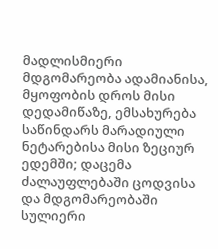მადლისმიერი მდგომარეობა ადამიანისა, მყოფობის დროს მისი დედამიწაზე, ემსახურება საწინდარს მარადიული ნეტარებისა მისი ზეციურ ედემში; დაცემა ძალაუფლებაში ცოდვისა და მდგომარეობაში სულიერი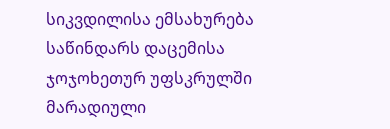სიკვდილისა ემსახურება საწინდარს დაცემისა ჯოჯოხეთურ უფსკრულში მარადიული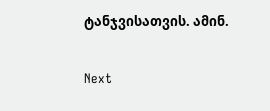ტანჯვისათვის. ამინ.

Next